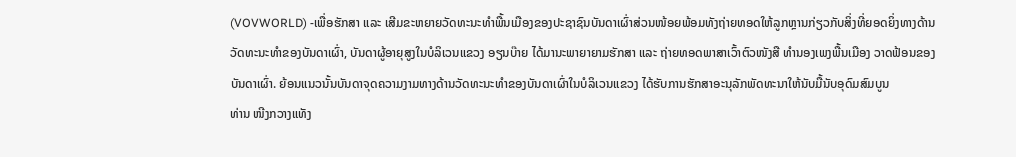(VOVWORLD) -ເພື່ອຮັກສາ ແລະ ເສີມຂະຫຍາຍວັດທະນະທຳພື້ນເມືອງຂອງປະຊາຊົນບັນດາເຜົ່າສ່ວນໜ້ອຍພ້ອມທັງຖ່າຍທອດໃຫ້ລູກຫຼານກ່ຽວກັບສິ່ງທີ່ຍອດຍິ່ງທາງດ້ານວັດທະນະທຳຂອງບັນດາເຜົ່າ, ບັນດາຜູ້ອາຍຸສູງໃນບໍລິເວນແຂວງ ອຽນບ໊າຍ ໄດ້ມານະພາຍາຍາມຮັກສາ ແລະ ຖ່າຍທອດພາສາເວົ້າຕົວໜັງສື ທຳນອງເພງພື້ນເມືອງ ວາດຟ້ອນຂອງບັນດາເຜົ່າ. ຍ້ອນແນວນັ້ນບັນດາຈຸດຄວາມງາມທາງດ້ານວັດທະນະທຳຂອງບັນດາເຜົ່າໃນບໍລິເວນແຂວງ ໄດ້ຮັບການຮັກສາອະນຸລັກພັດທະນາໃຫ້ນັບມື້ນັບອຸດົມສົມບູນ
ທ່ານ ໜີງກວາງແທັງ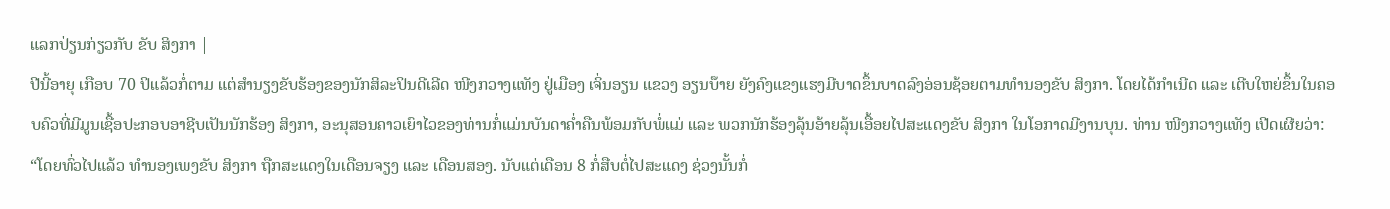ແລກປ່ຽນກ່ຽວກັບ ຂັບ ສິງກາ |
ປີນີ້ອາຍຸ ເກືອບ 70 ປິແລ້ວກໍ່ຕາມ ແຕ່ສຳນຽງຂັບຮ້ອງຂອງນັກສິລະປິນດີເລີດ ໜີງກວາງແທັງ ຢູ່ເມືອງ ເຈິ່ນອຽນ ແຂວງ ອຽນບ໊າຍ ຍັງຄົງແຂງແຮງມີບາດຂຶ້ນບາດລົງອ່ອນຊ້ອຍຕາມທຳນອງຂັບ ສິງກາ. ໂດຍໄດ້ກຳເນີດ ແລະ ເຕີບໃຫຍ່ຂຶ້ນໃນຄອບຄົວທີ່ມີມູນເຊື້ອປະກອບອາຊີບເປັນນັກຮ້ອງ ສິງກາ, ອະນຸສອນຄາວເຍົາໄວຂອງທ່ານກໍ່ແມ່ນບັນດາຄ່ຳຄືນພ້ອມກັບພໍ່ແມ່ ແລະ ພວກນັກຮ້ອງລຸ້ນອ້າຍລຸ້ນເອື້ອຍໄປສະແດງຂັບ ສິງກາ ໃນໂອກາດມີງານບຸນ. ທ່ານ ໜີງກວາງແທັງ ເປີດເຜີຍວ່າ:
“ໂດຍທົ່ວໄປແລ້ວ ທຳນອງເພງຂັບ ສິງກາ ຖືກສະແດງໃນເດືອນຈຽງ ແລະ ເດືອນສອງ. ນັບແຕ່ເດືອນ 8 ກໍ່ສືບຕໍ່ໄປສະແດງ ຊ່ວງນັ້ນກໍ່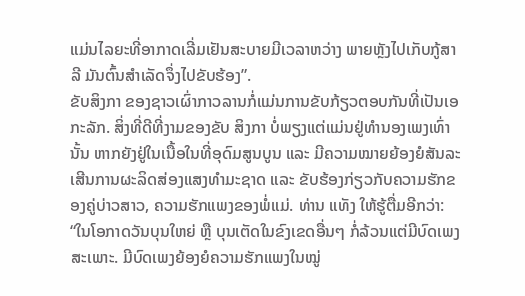ແມ່ນໄລຍະທີ່ອາກາດເລີ່ມເຢັນສະບາຍມີເວລາຫວ່າງ ພາຍຫຼັງໄປເກັບກູ້ສາລີ ມັນຕົ້ນສຳເລັດຈຶ່ງໄປຂັບຮ້ອງ”.
ຂັບສິງກາ ຂອງຊາວເຜົ່າກາວລານກໍ່ແມ່ນການຂັບກ້ຽວຕອບກັນທີ່ເປັນເອກະລັກ. ສິ່ງທີ່ດີທີ່ງາມຂອງຂັບ ສິງກາ ບໍ່ພຽງແຕ່ແມ່ນຢູ່ທຳນອງເພງເທົ່ານັ້ນ ຫາກຍັງຢູ່ໃນເນື້ອໃນທີ່ອຸດົມສູນບູນ ແລະ ມີຄວາມໝາຍຍ້ອງຍໍສັນລະເສີນການຜະລິດສ່ອງແສງທຳມະຊາດ ແລະ ຂັບຮ້ອງກ່ຽວກັບຄວາມຮັກຂອງຄູ່ບ່າວສາວ, ຄວາມຮັກແພງຂອງພໍ່ແມ່. ທ່ານ ແທັງ ໃຫ້ຮູ້ຕື່ມອີກວ່າ:
“ໃນໂອກາດວັນບຸນໃຫຍ່ ຫຼື ບຸນເຕັດໃນຂົງເຂດອື່ນໆ ກໍ່ລ້ວນແຕ່ມີບົດເພງສະເພາະ. ມີບົດເພງຍ້ອງຍໍຄວາມຮັກແພງໃນໝູ່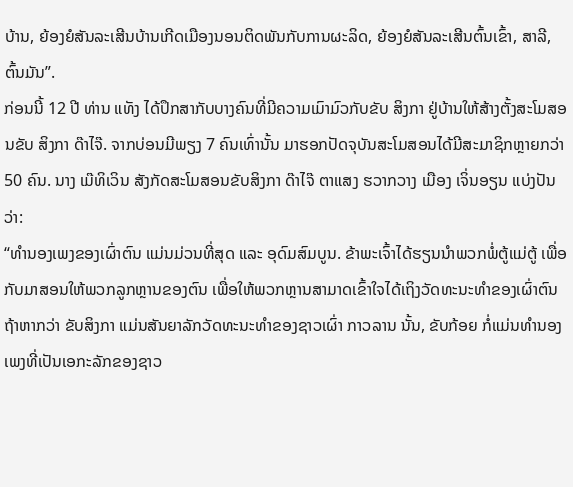ບ້ານ, ຍ້ອງຍໍສັນລະເສີນບ້ານເກີດເມືອງນອນຕິດພັນກັບການຜະລິດ, ຍ້ອງຍໍສັນລະເສີນຕົ້ນເຂົ້າ, ສາລີ, ຕົ້ນມັນ”.
ກ່ອນນີ້ 12 ປີ ທ່ານ ແທັງ ໄດ້ປຶກສາກັບບາງຄົນທີ່ມີຄວາມເມົາມົວກັບຂັບ ສິງກາ ຢູ່ບ້ານໃຫ້ສ້າງຕັ້ງສະໂມສອນຂັບ ສິງກາ ດ໊າໄຈ໊. ຈາກບ່ອນມີພຽງ 7 ຄົນເທົ່ານັ້ນ ມາຮອກປັດຈຸບັນສະໂມສອນໄດ້ມີສະມາຊິກຫຼາຍກວ່າ 50 ຄົນ. ນາງ ເມ໊ທິເວິນ ສັງກັດສະໂມສອນຂັບສິງກາ ດ໊າໄຈ໊ ຕາແສງ ຮວາກວາງ ເມືອງ ເຈິ່ນອຽນ ແບ່ງປັນວ່າ:
“ທຳນອງເພງຂອງເຜົ່າຕົນ ແມ່ນມ່ວນທີ່ສຸດ ແລະ ອຸດົມສົມບູນ. ຂ້າພະເຈົ້າໄດ້ຮຽນນຳພວກພໍ່ຕູ້ແມ່ຕູ້ ເພື່ອກັບມາສອນໃຫ້ພວກລູກຫຼານຂອງຕົນ ເພື່ອໃຫ້ພວກຫຼານສາມາດເຂົ້າໃຈໄດ້ເຖິງວັດທະນະທຳຂອງເຜົ່າຕົນ
ຖ້າຫາກວ່າ ຂັບສິງກາ ແມ່ນສັນຍາລັກວັດທະນະທຳຂອງຊາວເຜົ່າ ກາວລານ ນັ້ນ, ຂັບກ້ອຍ ກໍ່ແມ່ນທຳນອງເພງທີ່ເປັນເອກະລັກຂອງຊາວ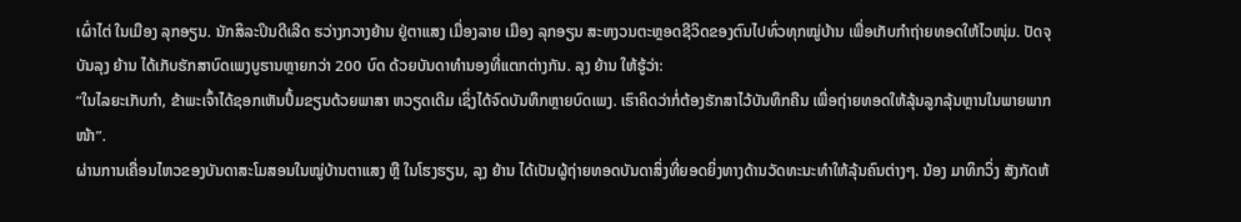ເຜົ່າໄຕ່ ໃນເມືອງ ລຸກອຽນ. ນັກສິລະປິນດີເລີດ ຮວ່າງກວາງຍ້ານ ຢູ່ຕາແສງ ເມື່ອງລາຍ ເມືອງ ລຸກອຽນ ສະຫງວນຕະຫຼອດຊີວິດຂອງຕົນໄປທົ່ວທຸກໝູ່ບ້ານ ເພື່ອເກັບກຳຖ່າຍທອດໃຫ້ໄວໜຸ່ມ. ປັດຈຸບັນລຸງ ຍ້ານ ໄດ້ເກັບຮັກສາບົດເພງບູຮານຫຼາຍກວ່າ 200 ບົດ ດ້ວຍບັນດາທຳນອງທີ່ແຕກຕ່າງກັນ. ລຸງ ຍ້ານ ໃຫ້ຮູ້ວ່າ:
“ໃນໄລຍະເກັບກຳ, ຂ້າພະເຈົ້າໄດ້ຊອກເຫັນປຶ້ມຂຽນດ້ວຍພາສາ ຫວຽດເດີມ ເຊິ່ງໄດ້ຈົດບັນທຶກຫຼາຍບົດເພງ. ເຮົາຄິດວ່າກໍ່ຕ້ອງຮັກສາໄວ້ບັນທຶກຄືນ ເພື່ອຖ່າຍທອດໃຫ້ລຸ້ນລູກລຸ້ນຫຼານໃນພາຍພາກໜ້າ”.
ຜ່ານການເຄື່ອນໄຫວຂອງບັນດາສະໂມສອນໃນໝູ່ບ້ານຕາແສງ ຫຼື ໃນໂຮງຮຽນ, ລຸງ ຍ້ານ ໄດ້ເປັນຜູ້ຖ່າຍທອດບັນດາສິ່ງທີ່ຍອດຍິ່ງທາງດ້ານວັດທະນະທຳໃຫ້ລຸ້ນຄົນຕ່າງໆ. ນ້ອງ ມາທິກວິ່ງ ສັງກັດຫ້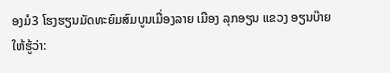ອງມໍ3 ໂຮງຮຽນມັດທະຍົມສົມບູນເມື່ອງລາຍ ເມືອງ ລຸກອຽນ ແຂວງ ອຽນບ໊າຍ ໃຫ້ຮູ້ວ່າ: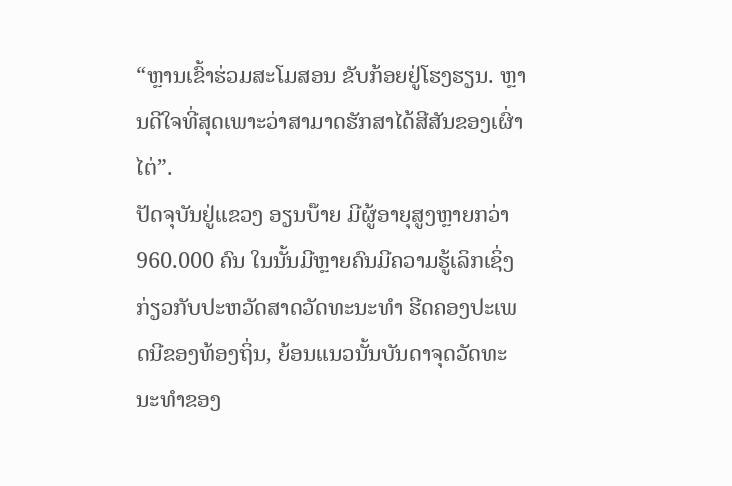“ຫຼານເຂົ້າຮ່ວມສະໂມສອນ ຂັບກ້ອຍຢູ່ໂຮງຮຽນ. ຫຼານດີໃຈທີ່ສຸດເພາະວ່າສາມາດຮັກສາໄດ້ສີສັນຂອງເຜົ່າໄຕ່”.
ປັດຈຸບັນຢູ່ແຂວງ ອຽນບ໊າຍ ມີຜູ້ອາຍຸສູງຫຼາຍກວ່າ 960.000 ຄົນ ໃນນັ້ນມີຫຼາຍຄົນມີຄວາມຮູ້ເລິກເຊິ່ງກ່ຽວກັບປະຫວັດສາດວັດທະນະທຳ ຮີດຄອງປະເພດນີຂອງທ້ອງຖິ່ນ, ຍ້ອນແນວນັ້ນບັນດາຈຸດວັດທະນະທຳຂອງ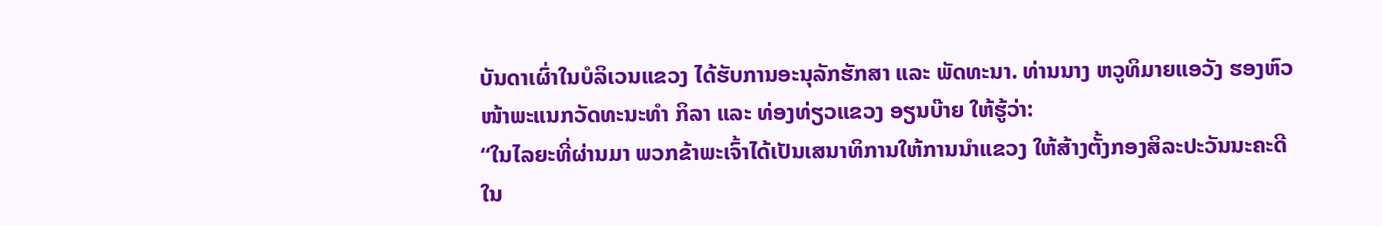ບັນດາເຜົ່າໃນບໍລິເວນແຂວງ ໄດ້ຮັບການອະນຸລັກຮັກສາ ແລະ ພັດທະນາ. ທ່ານນາງ ຫວູທິມາຍແອວັງ ຮອງຫົວໜ້າພະແນກວັດທະນະທຳ ກິລາ ແລະ ທ່ອງທ່ຽວແຂວງ ອຽນບ໊າຍ ໃຫ້ຮູ້ວ່າ:
“ໃນໄລຍະທີ່ຜ່ານມາ ພວກຂ້າພະເຈົ້າໄດ້ເປັນເສນາທິການໃຫ້ການນຳແຂວງ ໃຫ້ສ້າງຕັ້ງກອງສິລະປະວັນນະຄະດີ ໃນ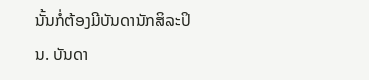ນັ້ນກໍ່ຕ້ອງມີບັນດານັກສິລະປິນ. ບັນດາ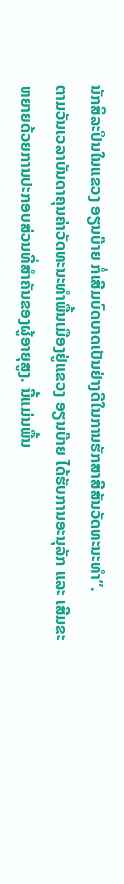ນັກສິລະປິນໃນແຂວງ ອຽນບ໊າຍ ກໍ່ເສີມບົດບາດເປັນຢ່າງດີໃນການຮັກສາສີສັນວັດທະນະທຳ”.
ຕາມວັນເວລາບັນດາຄຸນຄ່າວັດທະນະທຳພື້ນເມືອງຢູ່ແຂວງ ອຽນບ໊າຍ ໄດ້ຮັບການອະນຸລັກ ແລະ ເສີມຂະຫຍາຍດ້ວຍການປະກອບສ່ວນທີ່ສຳຄັນຂອງຜູ້ອາຍຸສູງ. ນີ້ແມ່ນພື້ນ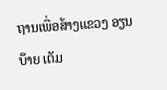ຖານເພື່ອສ້າງແຂວງ ອຽນບ໊າຍ ເຕັມ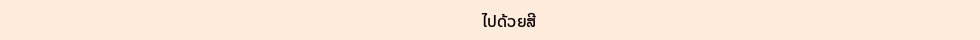ໄປດ້ວຍສີ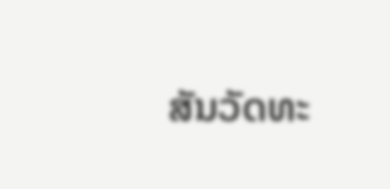ສັນວັດທະ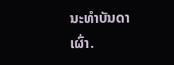ນະທຳບັນດາເຜົ່າ.